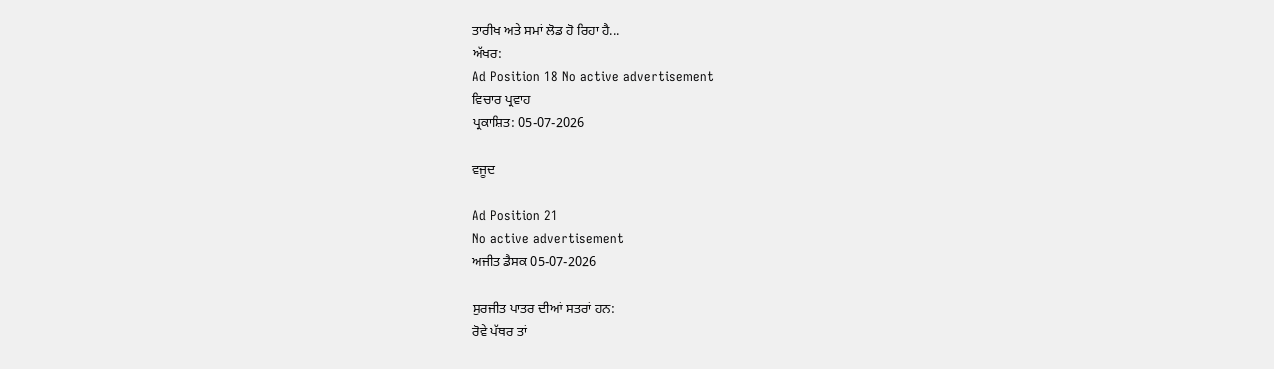ਤਾਰੀਖ ਅਤੇ ਸਮਾਂ ਲੋਡ ਹੋ ਰਿਹਾ ਹੈ...
ਅੱਖਰ:
Ad Position 18 No active advertisement
ਵਿਚਾਰ ਪ੍ਰਵਾਹ
ਪ੍ਰਕਾਸ਼ਿਤ: 05-07-2026

ਵਜੂਦ

Ad Position 21
No active advertisement
ਅਜੀਤ ਡੈਸਕ 05-07-2026

ਸੁਰਜੀਤ ਪਾਤਰ ਦੀਆਂ ਸਤਰਾਂ ਹਨ:
ਰੋਵੇ ਪੱਥਰ ਤਾਂ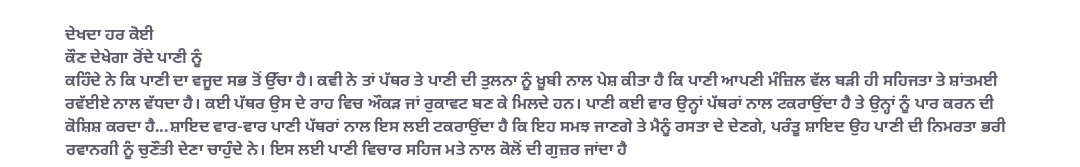ਦੇਖਦਾ ਹਰ ਕੋਈ
ਕੌਣ ਦੇਖੇਗਾ ਰੋਂਦੇ ਪਾਣੀ ਨੂੰ
ਕਹਿੰਦੇ ਨੇ ਕਿ ਪਾਣੀ ਦਾ ਵਜੂਦ ਸਭ ਤੋਂ ਉੱਚਾ ਹੈ। ਕਵੀ ਨੇ ਤਾਂ ਪੱਥਰ ਤੇ ਪਾਣੀ ਦੀ ਤੁਲਨਾ ਨੂੰ ਖ਼ੂਬੀ ਨਾਲ ਪੇਸ਼ ਕੀਤਾ ਹੈ ਕਿ ਪਾਣੀ ਆਪਣੀ ਮੰਜ਼ਿਲ ਵੱਲ ਬੜੀ ਹੀ ਸਹਿਜਤਾ ਤੇ ਸ਼ਾਂਤਮਈ ਰਵੱਈਏ ਨਾਲ ਵੱਧਦਾ ਹੈ। ਕਈ ਪੱਥਰ ਉਸ ਦੇ ਰਾਹ ਵਿਚ ਔਕੜ ਜਾਂ ਰੁਕਾਵਟ ਬਣ ਕੇ ਮਿਲਦੇ ਹਨ। ਪਾਣੀ ਕਈ ਵਾਰ ਉਨ੍ਹਾਂ ਪੱਥਰਾਂ ਨਾਲ ਟਕਰਾਉਂਦਾ ਹੈ ਤੇ ਉਨ੍ਹਾਂ ਨੂੰ ਪਾਰ ਕਰਨ ਦੀ ਕੋਸ਼ਿਸ਼ ਕਰਦਾ ਹੈ...ਸ਼ਾਇਦ ਵਾਰ-ਵਾਰ ਪਾਣੀ ਪੱਥਰਾਂ ਨਾਲ ਇਸ ਲਈ ਟਕਰਾਉਂਦਾ ਹੈ ਕਿ ਇਹ ਸਮਝ ਜਾਣਗੇ ਤੇ ਮੈਨੂੰ ਰਸਤਾ ਦੇ ਦੇਣਗੇ, ਪਰੰਤੂ ਸ਼ਾਇਦ ਉਹ ਪਾਣੀ ਦੀ ਨਿਮਰਤਾ ਭਰੀ ਰਵਾਨਗੀ ਨੂੰ ਚੁਣੌਤੀ ਦੇਣਾ ਚਾਹੁੰਦੇ ਨੇ। ਇਸ ਲਈ ਪਾਣੀ ਵਿਚਾਰ ਸਹਿਜ ਮਤੇ ਨਾਲ ਕੋਲੋਂ ਦੀ ਗੁਜ਼ਰ ਜਾਂਦਾ ਹੈ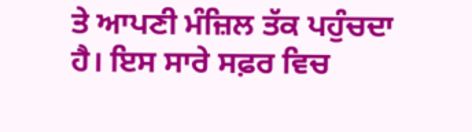ਤੇ ਆਪਣੀ ਮੰਜ਼ਿਲ ਤੱਕ ਪਹੁੰਚਦਾ ਹੈ। ਇਸ ਸਾਰੇ ਸਫ਼ਰ ਵਿਚ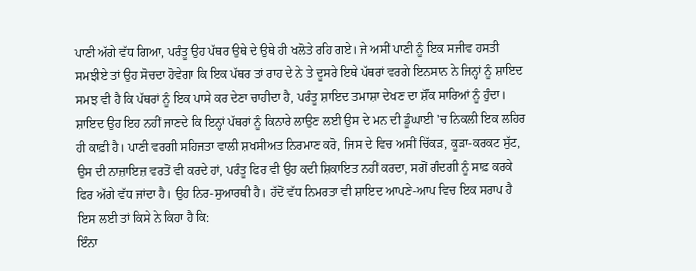ਪਾਣੀ ਅੱਗੇ ਵੱਧ ਗਿਆ, ਪਰੰਤੂ ਉਹ ਪੱਥਰ ਉਥੇ ਦੇ ਉਥੇ ਹੀ ਖਲੋਤੇ ਰਹਿ ਗਏ। ਜੇ ਅਸੀਂ ਪਾਣੀ ਨੂੰ ਇਕ ਸਜੀਵ ਹਸਤੀ ਸਮਝੀਏ ਤਾਂ ਉਹ ਸੋਚਦਾ ਹੋਵੇਗਾ ਕਿ ਇਕ ਪੱਥਰ ਤਾਂ ਰਾਹ ਦੇ ਨੇ ਤੇ ਦੂਸਰੇ ਇਥੇ ਪੱਥਰਾਂ ਵਰਗੇ ਇਨਸਾਨ ਨੇ ਜਿਨ੍ਹਾਂ ਨੂੰ ਸ਼ਾਇਦ ਸਮਝ ਵੀ ਹੈ ਕਿ ਪੱਥਰਾਂ ਨੂੰ ਇਕ ਪਾਸੇ ਕਰ ਦੇਣਾ ਚਾਹੀਦਾ ਹੈ, ਪਰੰਤੂ ਸ਼ਾਇਦ ਤਮਾਸ਼ਾ ਦੇਖਣ ਦਾ ਸ਼ੌਂਕ ਸਾਰਿਆਂ ਨੂੰ ਹੁੰਦਾ। ਸ਼ਾਇਦ ਉਹ ਇਹ ਨਹੀਂ ਜਾਣਦੇ ਕਿ ਇਨ੍ਹਾਂ ਪੱਥਰਾਂ ਨੂੰ ਕਿਨਾਰੇ ਲਾਉਣ ਲਈ ਉਸ ਦੇ ਮਨ ਦੀ ਡੂੰਘਾਈ 'ਚ ਨਿਕਲੀ ਇਕ ਲਹਿਰ ਹੀ ਕਾਫ਼ੀ ਹੈ। ਪਾਣੀ ਵਰਗੀ ਸਹਿਜਤਾ ਵਾਲੀ ਸ਼ਖਸੀਅਤ ਨਿਰਮਾਣ ਕਰੋ, ਜਿਸ ਦੇ ਵਿਚ ਅਸੀਂ ਚਿੱਕੜ, ਕੂੜਾ-ਕਰਕਟ ਸੁੱਟ, ਉਸ ਦੀ ਨਾਜ਼ਾਇਜ਼ ਵਰਤੋਂ ਵੀ ਕਰਦੇ ਹਾਂ, ਪਰੰਤੂ ਫਿਰ ਵੀ ਉਹ ਕਦੀ ਸ਼ਿਕਾਇਤ ਨਹੀਂ ਕਰਦਾ, ਸਗੋਂ ਗੰਦਗੀ ਨੂੰ ਸਾਫ਼ ਕਰਕੇ ਫਿਰ ਅੱਗੇ ਵੱਧ ਜਾਂਦਾ ਹੈ। ਉਹ ਨਿਰ-ਸੁਆਰਥੀ ਹੈ। ਹੱਦੋਂ ਵੱਧ ਨਿਮਰਤਾ ਵੀ ਸ਼ਾਇਦ ਆਪਣੇ-ਆਪ ਵਿਚ ਇਕ ਸਰਾਪ ਹੈ ਇਸ ਲਈ ਤਾਂ ਕਿਸੇ ਨੇ ਕਿਹਾ ਹੈ ਕਿ:
ਇੰਨਾ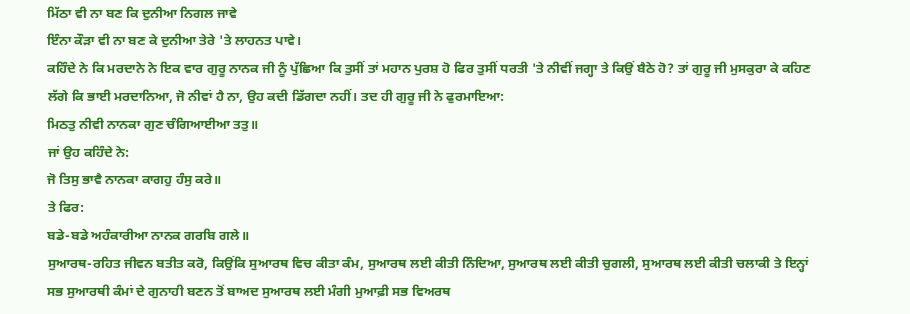ਮਿੱਠਾ ਵੀ ਨਾ ਬਣ ਕਿ ਦੁਨੀਆ ਨਿਗਲ ਜਾਵੇ
ਇੰਨਾ ਕੌੜਾ ਵੀ ਨਾ ਬਣ ਕੇ ਦੁਨੀਆ ਤੇਰੇ 'ਤੇ ਲਾਹਨਤ ਪਾਵੇ।
ਕਹਿੰਦੇ ਨੇ ਕਿ ਮਰਦਾਨੇ ਨੇ ਇਕ ਵਾਰ ਗੁਰੂ ਨਾਨਕ ਜੀ ਨੂੰ ਪੁੱਛਿਆ ਕਿ ਤੁਸੀਂ ਤਾਂ ਮਹਾਨ ਪੁਰਸ਼ ਹੋ ਫਿਰ ਤੁਸੀਂ ਧਰਤੀ 'ਤੇ ਨੀਵੀਂ ਜਗ੍ਹਾ ਤੇ ਕਿਉਂ ਬੈਠੇ ਹੋ? ਤਾਂ ਗੁਰੂ ਜੀ ਮੁਸਕੁਰਾ ਕੇ ਕਹਿਣ ਲੱਗੇ ਕਿ ਭਾਈ ਮਰਦਾਨਿਆ, ਜੋ ਨੀਵਾਂ ਹੈ ਨਾ, ਉਹ ਕਦੀ ਡਿੱਗਦਾ ਨਹੀਂ। ਤਦ ਹੀ ਗੁਰੂ ਜੀ ਨੇ ਫੁਰਮਾਇਆ:
ਮਿਠਤੁ ਨੀਵੀ ਨਾਨਕਾ ਗੁਣ ਚੰਗਿਆਈਆ ਤਤੁ॥
ਜਾਂ ਉਹ ਕਹਿੰਦੇ ਨੇ:
ਜੋ ਤਿਸੁ ਭਾਵੈ ਨਾਨਕਾ ਕਾਗਹੁ ਹੰਸੁ ਕਰੇ॥
ਤੇ ਫਿਰ:
ਬਡੇ-ਬਡੇ ਅਹੰਕਾਰੀਆ ਨਾਨਕ ਗਰਬਿ ਗਲੇ॥
ਸੁਆਰਥ-ਰਹਿਤ ਜੀਵਨ ਬਤੀਤ ਕਰੋ, ਕਿਉਂਕਿ ਸੁਆਰਥ ਵਿਚ ਕੀਤਾ ਕੰਮ, ਸੁਆਰਥ ਲਈ ਕੀਤੀ ਨਿੰਦਿਆ, ਸੁਆਰਥ ਲਈ ਕੀਤੀ ਚੁਗਲੀ, ਸੁਆਰਥ ਲਈ ਕੀਤੀ ਚਲਾਕੀ ਤੇ ਇਨ੍ਹਾਂ ਸਭ ਸੁਆਰਥੀ ਕੰਮਾਂ ਦੇ ਗੁਨਾਹੀ ਬਣਨ ਤੋਂ ਬਾਅਦ ਸੁਆਰਥ ਲਈ ਮੰਗੀ ਮੁਆਫ਼ੀ ਸਭ ਵਿਅਰਥ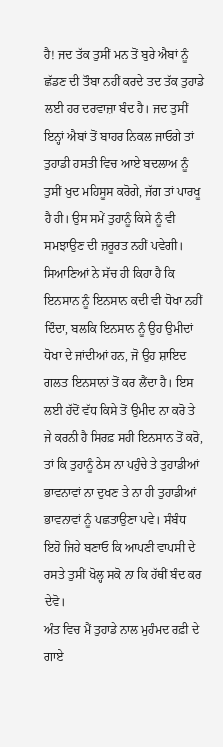ਹੈ! ਜਦ ਤੱਕ ਤੁਸੀਂ ਮਨ ਤੋਂ ਬੁਰੇ ਐਬਾਂ ਨੂੰ ਛੱਡਣ ਦੀ ਤੌਬਾ ਨਹੀਂ ਕਰਦੇ ਤਦ ਤੱਕ ਤੁਹਾਡੇ ਲਈ ਹਰ ਦਰਵਾਜ਼ਾ ਬੰਦ ਹੈ। ਜਦ ਤੁਸੀਂ ਇਨ੍ਹਾਂ ਐਬਾਂ ਤੋਂ ਬਾਹਰ ਨਿਕਲ ਜਾਓਗੇ ਤਾਂ ਤੁਹਾਡੀ ਹਸਤੀ ਵਿਚ ਆਏ ਬਦਲਾਅ ਨੂੰ ਤੁਸੀਂ ਖੁਦ ਮਹਿਸੂਸ ਕਰੋਗੇ, ਜੱਗ ਤਾਂ ਪਾਰਖੂ ਹੈ ਹੀ। ਉਸ ਸਮੇਂ ਤੁਹਾਨੂੰ ਕਿਸੇ ਨੂੰ ਵੀ ਸਮਝਾਉਣ ਦੀ ਜ਼ਰੂਰਤ ਨਹੀਂ ਪਵੇਗੀ। ਸਿਆਣਿਆਂ ਨੇ ਸੱਚ ਹੀ ਕਿਹਾ ਹੈ ਕਿ ਇਨਸਾਨ ਨੂੰ ਇਨਸਾਨ ਕਦੀ ਵੀ ਧੋਖਾ ਨਹੀਂ ਦਿੰਦਾ, ਬਲਕਿ ਇਨਸਾਨ ਨੂੰ ਉਹ ਉਮੀਦਾਂ ਧੋਖਾ ਦੇ ਜਾਂਦੀਆਂ ਹਨ, ਜੋ ਉਹ ਸ਼ਾਇਦ ਗਲਤ ਇਨਸਾਨਾਂ ਤੋਂ ਕਰ ਲੈਂਦਾ ਹੈ। ਇਸ ਲਈ ਹੱਦੋਂ ਵੱਧ ਕਿਸੇ ਤੋਂ ਉਮੀਦ ਨਾ ਕਰੋ ਤੇ ਜੇ ਕਰਨੀ ਹੈ ਸਿਰਫ਼ ਸਹੀ ਇਨਸਾਨ ਤੋਂ ਕਰੋ, ਤਾਂ ਕਿ ਤੁਹਾਨੂੰ ਠੇਸ ਨਾ ਪਹੁੰਚੇ ਤੇ ਤੁਹਾਡੀਆਂ ਭਾਵਨਾਵਾਂ ਨਾ ਦੁਖਣ ਤੇ ਨਾ ਹੀ ਤੁਹਾਡੀਆਂ ਭਾਵਨਾਵਾਂ ਨੂੰ ਪਛਤਾਉਣਾ ਪਵੇ। ਸੰਬੰਧ ਇਹੋ ਜਿਹੇ ਬਣਾਓ ਕਿ ਆਪਣੀ ਵਾਪਸੀ ਦੇ ਰਸਤੇ ਤੁਸੀਂ ਖੋਲ੍ਹ ਸਕੋ ਨਾ ਕਿ ਹੱਥੀਂ ਬੰਦ ਕਰ ਦੇਵੋ।
ਅੰਤ ਵਿਚ ਮੈਂ ਤੁਹਾਡੇ ਨਾਲ ਮੁਹੰਮਦ ਰਫ਼ੀ ਦੇ ਗਾਏ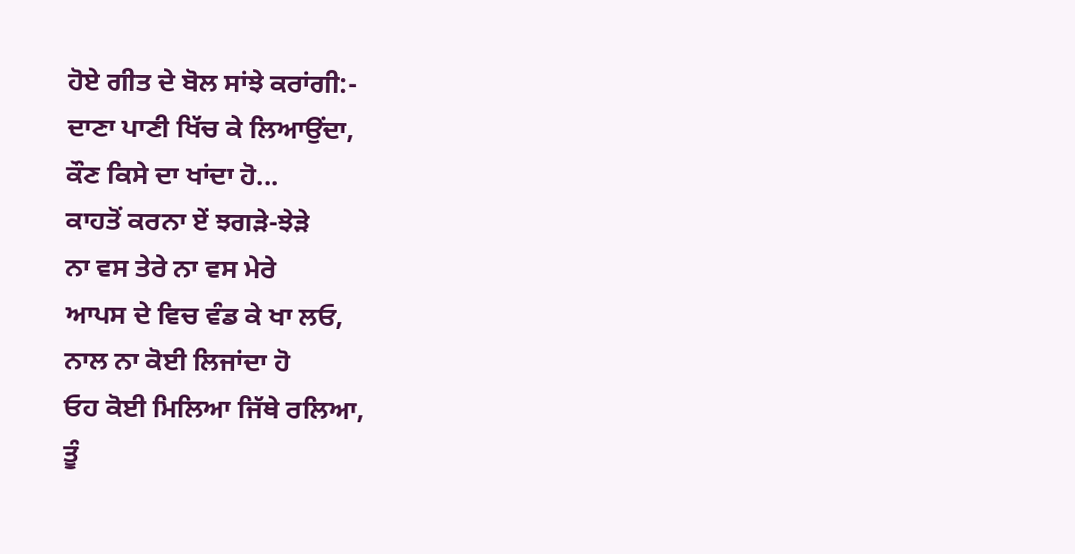ਹੋਏ ਗੀਤ ਦੇ ਬੋਲ ਸਾਂਝੇ ਕਰਾਂਗੀ:-
ਦਾਣਾ ਪਾਣੀ ਖਿੱਚ ਕੇ ਲਿਆਉਂਦਾ,
ਕੌਣ ਕਿਸੇ ਦਾ ਖਾਂਦਾ ਹੋ...
ਕਾਹਤੋਂ ਕਰਨਾ ਏਂ ਝਗੜੇ-ਝੇੜੇ
ਨਾ ਵਸ ਤੇਰੇ ਨਾ ਵਸ ਮੇਰੇ
ਆਪਸ ਦੇ ਵਿਚ ਵੰਡ ਕੇ ਖਾ ਲਓ,
ਨਾਲ ਨਾ ਕੋਈ ਲਿਜਾਂਦਾ ਹੋ
ਓਹ ਕੋਈ ਮਿਲਿਆ ਜਿੱਥੇ ਰਲਿਆ,
ਤੂੰ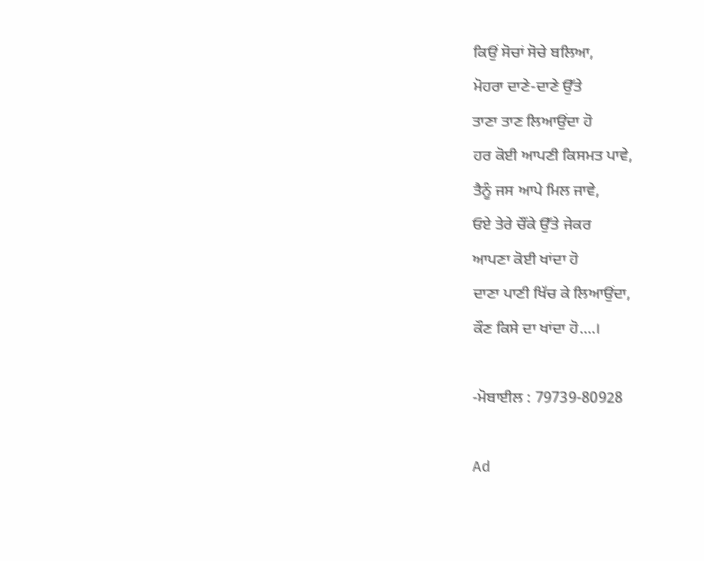ਕਿਉਂ ਸੋਚਾਂ ਸੋਚੇ ਬਲਿਆ,
ਮੋਹਰਾ ਦਾਣੇ-ਦਾਣੇ ਉੱਤੇ
ਤਾਣਾ ਤਾਣ ਲਿਆਉਂਦਾ ਹੋ
ਹਰ ਕੋਈ ਆਪਣੀ ਕਿਸਮਤ ਪਾਵੇ,
ਤੈਨੂੰ ਜਸ ਆਪੇ ਮਿਲ ਜਾਵੇ,
ਓਏ ਤੇਰੇ ਚੌਂਕੇ ਉੱਤੇ ਜੇਕਰ
ਆਪਣਾ ਕੋਈ ਖਾਂਦਾ ਹੋ
ਦਾਣਾ ਪਾਣੀ ਖਿੱਚ ਕੇ ਲਿਆਉਂਦਾ,
ਕੌਣ ਕਿਸੇ ਦਾ ਖਾਂਦਾ ਹੋ....।

-ਮੋਬਾਈਲ : 79739-80928

Ad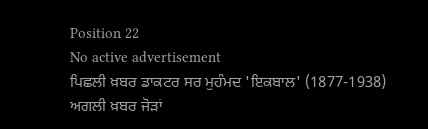Position 22
No active advertisement
ਪਿਛਲੀ ਖ਼ਬਰ ਡਾਕਟਰ ਸਰ ਮੁਹੰਮਦ 'ਇਕਬਾਲ' (1877-1938) ਅਗਲੀ ਖ਼ਬਰ ਜੋੜਾਂ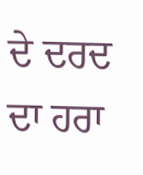ਦੇ ਦਰਦ ਦਾ ਹਰਾ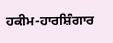ਹਕੀਮ-ਹਾਰਸ਼ਿੰਗਾਰ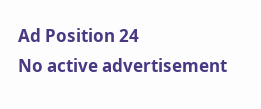Ad Position 24
No active advertisement